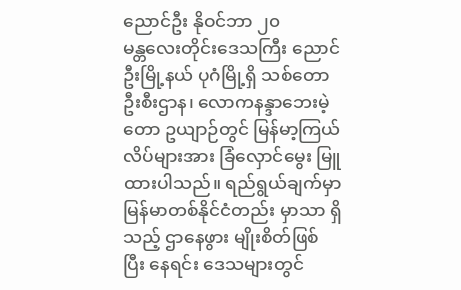ညောင်ဦး နိုဝင်ဘာ ၂၀
မန္တလေးတိုင်းဒေသကြီး ညောင်ဦးမြို့နယ် ပုဂံမြို့ရှိ သစ်တောဦးစီးဌာန၊ လောကနန္ဒာဘေးမဲ့တော ဥယျာဉ်တွင် မြန်မာ့ကြယ်လိပ်များအား ခြံလှောင်မွေး မြူထားပါသည်။ ရည်ရွယ်ချက်မှာ မြန်မာတစ်နိုင်ငံတည်း မှာသာ ရှိသည့် ဌာနေဖွား မျိုးစိတ်ဖြစ် ပြီး နေရင်း ဒေသများတွင်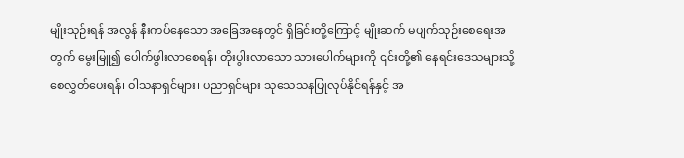မျိုးသုဉ်းရန် အလွန် နီးကပ်နေသော အခြေအနေတွင် ရှိခြင်းတို့ကြောင့် မျိုးဆက် မပျက်သုဉ်းစေရေးအတွက် မွေးမြူ၍ ပေါက်ဖွါးလာစေရန်၊ တိုးပွါးလာသော သားပေါက်များကို ၎င်းတို့၏ နေရင်းဒေသများသို့ စေလွှတ်ပေးရန်၊ ဝါသနာရှင်များ၊ ပညာရှင်များ သုသေသနပြုလုပ်နိုင်ရန်နှင့် အ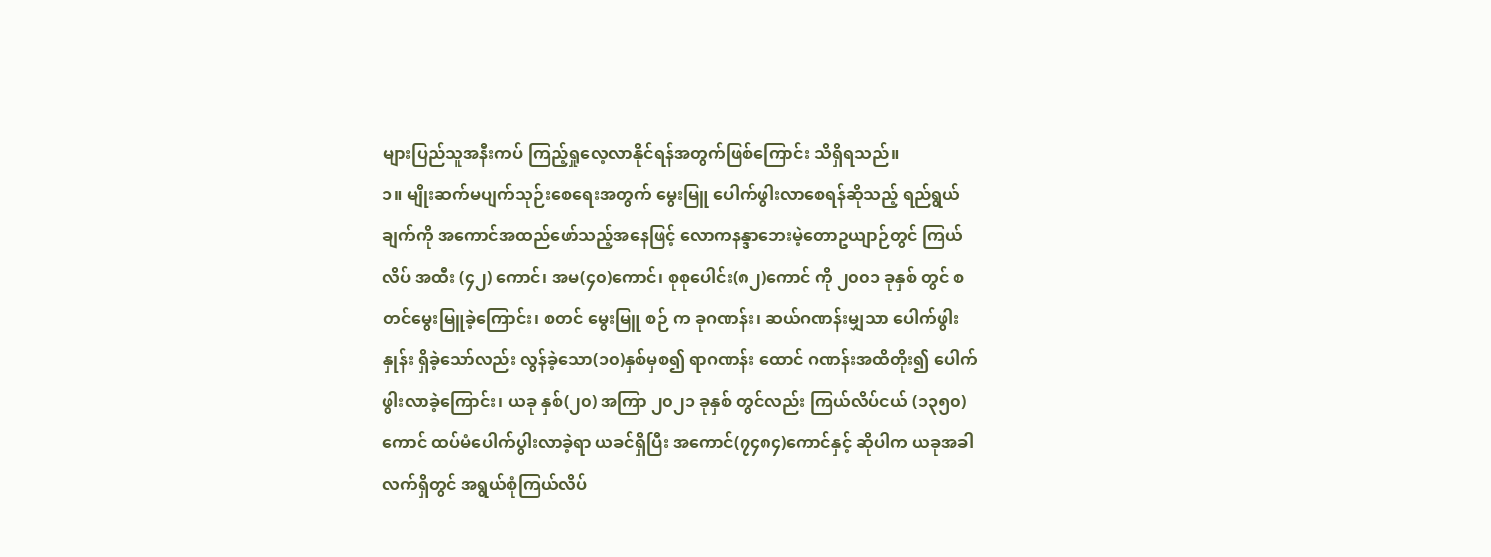များပြည်သူအနီးကပ် ကြည့်ရှုလေ့လာနိုင်ရန်အတွက်ဖြစ်ကြောင်း သိရှိရသည်။
၁။ မျိုးဆက်မပျက်သုဉ်းစေရေးအတွက် မွေးမြူ ပေါက်ဖွါးလာစေရန်ဆိုသည့် ရည်ရွယ်ချက်ကို အကောင်အထည်ဖော်သည့်အနေဖြင့် လောကနန္ဒာဘေးမဲ့တောဥယျာဉ်တွင် ကြယ်လိပ် အထီး (၄၂) ကောင်၊ အမ(၄၀)ကောင်၊ စုစုပေါင်း(၈၂)ကောင် ကို ၂၀၀၁ ခုနှစ် တွင် စတင်မွေးမြူခဲ့ကြောင်း၊ စတင် မွေးမြူ စဉ် က ခုဂဏန်း၊ ဆယ်ဂဏန်းမျှသာ ပေါက်ဖွါးနှုန်း ရှိခဲ့သော်လည်း လွန်ခဲ့သော(၁၀)နှစ်မှစ၍ ရာဂဏန်း ထောင် ဂဏန်းအထိတိုး၍ ပေါက်ဖွါးလာခဲ့ကြောင်း၊ ယခု နှစ်(၂၀) အကြာ ၂၀၂၁ ခုနှစ် တွင်လည်း ကြယ်လိပ်ငယ် (၁၃၅၀)ကောင် ထပ်မံပေါက်ပွါးလာခဲ့ရာ ယခင်ရှိပြီး အကောင်(၇၄၈၄)ကောင်နှင့် ဆိုပါက ယခုအခါ လက်ရှိတွင် အရွယ်စုံကြယ်လိပ်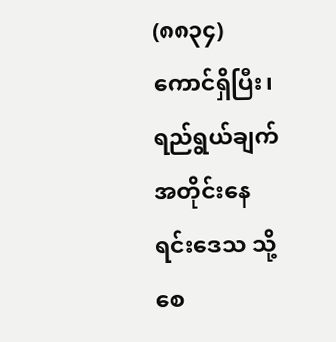(၈၈၃၄) ကောင်ရှိပြီး၊ ရည်ရွယ်ချက်အတိုင်းနေရင်းဒေသ သို့စေ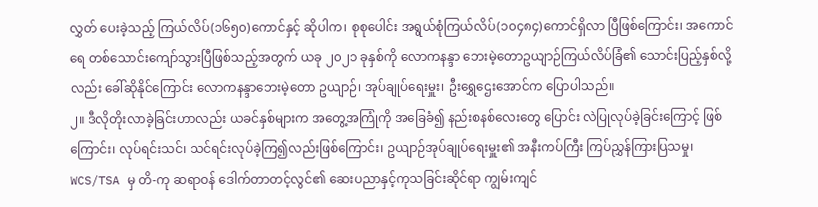လွှတ် ပေးခဲ့သည့် ကြယ်လိပ်(၁၆၅၀)ကောင်နှင့် ဆိုပါက၊ စုစုပေါင်း အရွယ်စုံကြယ်လိပ်(၁၀၄၈၄)ကောင်ရှိလာ ပြီဖြစ်ကြောင်း၊ အကောင်ရေ တစ်သောင်းကျော်သွားပြီဖြစ်သည့်အတွက် ယခု ၂၀၂၁ ခုနှစ်ကို လောကနန္ဒာ ဘေးမဲ့တောဥယျာဉ်ကြယ်လိပ်ခြံ၏ သောင်းပြည့်နှစ်လို့လည်း ခေါ်ဆိုနိုင်ကြောင်း လောကနန္ဒာဘေးမဲ့တော ဥယျာဉ်၊ အုပ်ချုပ်ရေးမှူး၊ ဦးရွှေဌေးအောင်က ပြောပါသည်။
၂။ ဒီလိုတိုးလာခဲ့ခြင်းဟာလည်း ယခင်နှစ်များက အတွေ့အကြုံကို အခြေခံ၍ နည်းစနစ်လေးတွေ ပြောင်း လဲပြုလုပ်ခဲ့ခြင်းကြောင့် ဖြစ်ကြောင်း၊ လုပ်ရင်းသင်၊ သင်ရင်းလုပ်ခဲ့ကြ၍လည်းဖြစ်ကြောင်း၊ ဥယျာဉ်အုပ်ချုပ်ရေးမှူး၏ အနီးကပ်ကြီး ကြပ်ညွှန်ကြားပြသမှု၊ WCS/TSA မှ တိ-ကု ဆရာဝန် ဒေါက်တာတင့်လွင်၏ ဆေးပညာနှင့်ကုသခြင်းဆိုင်ရာ ကျွမ်းကျင်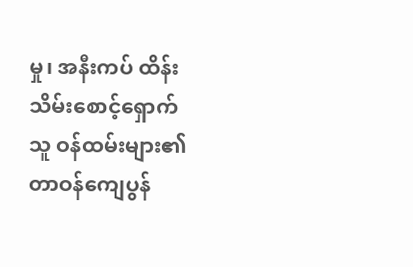မှု၊ အနီးကပ် ထိန်းသိမ်းစောင့်ရှောက်သူ ဝန်ထမ်းများ၏ တာဝန်ကျေပွန်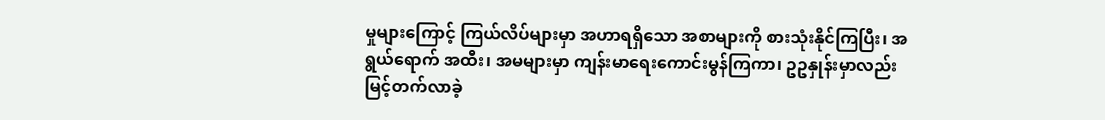မှုများကြောင့် ကြယ်လိပ်များမှာ အဟာရရှိသော အစာများကို စားသုံးနိုင်ကြပြီး၊ အရွယ်ရောက် အထီး၊ အမများမှာ ကျန်းမာရေးကောင်းမွန်ကြကာ၊ ဥဥနှုန်းမှာလည်း မြင့်တက်လာခဲ့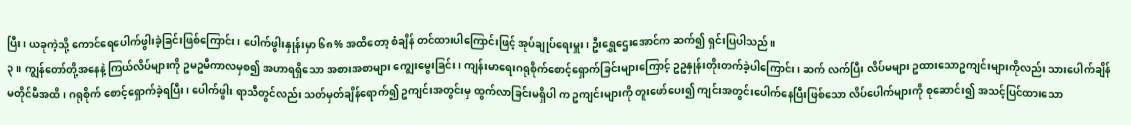ပြီး၊ ယခုကဲ့သို့ ကောင်ရေပေါက်ဖွါးခဲ့ခြင်းဖြစ်ကြောင်း၊ ပေါက်ဖွါးနှုန်းမှာ ၆၈% အထိတော့ စံချိန် တင်ထားပါကြောင်းဖြင့် အုပ်ချုပ်ရေးမှူး၊ ဦးရွှေဌေးအောင်က ဆက်၍ ရှင်းပြပါသည်။
၃။ ကျွန်တော်တို့အနေနဲ့ ကြယ်လိပ်များကို ဥမဥမီကာလမှစ၍ အဟာရရှိသော အစားအစာများ ကျွေးမွေးခြင်း၊ ကျန်းမာရေးဂရုစိုက်စောင့်ရှောက်ခြင်းများကြောင့် ဥဥနှုန်းတိုးတက်ခဲ့ပါကြောင်း၊ ဆက် လက်ပြီး လိပ်မများ ဥထားသောဥကျင်းများကိုလည်း သားပေါက်ချိန် မတိုင်မီအထိ၊ ဂရုစိုက် စောင့်ရှောက်ခဲ့ရပြီး၊ ပေါက်ဖွါး ရာသီတွင်လည်း သတ်မှတ်ချိန်ရောက်၍ ဥကျင်းအတွင်းမှ ထွက်လာခြင်းမရှိပါ က ဥကျင်းများကို တူးဖော်ပေး၍ ကျင်းအတွင်းပေါက်နေပြီးဖြစ်သော လိပ်ပေါက်များကို စုဆောင်း၍ အသင့်ပြင်ထားသော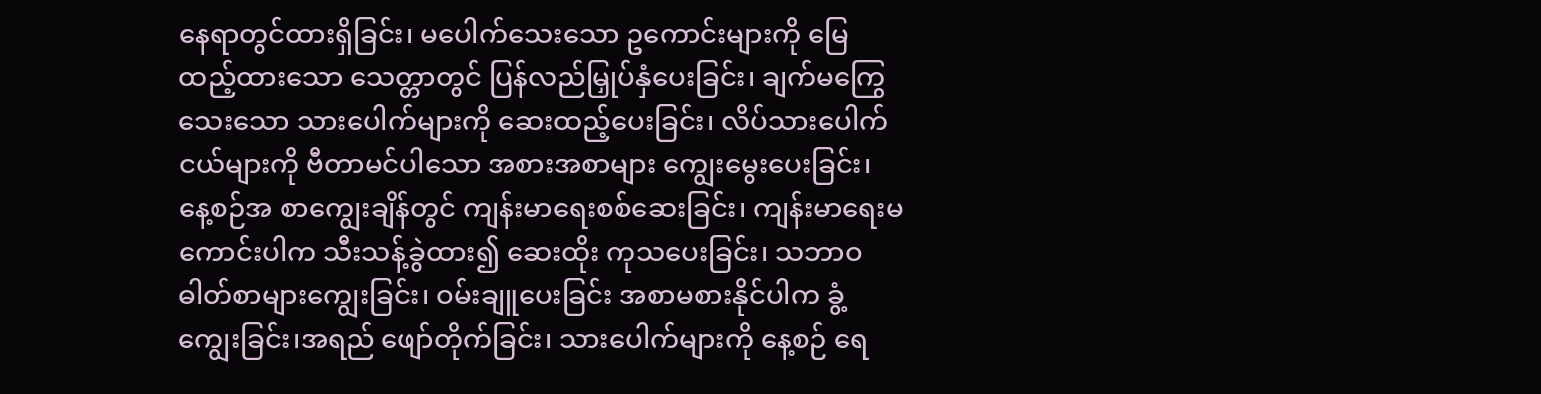နေရာတွင်ထားရှိခြင်း၊ မပေါက်သေးသော ဥကောင်းများကို မြေထည့်ထားသော သေတ္တာတွင် ပြန်လည်မြှုပ်နှံပေးခြင်း၊ ချက်မကြွေသေးသော သားပေါက်များကို ဆေးထည့်ပေးခြင်း၊ လိပ်သားပေါက်ငယ်များကို ဗီတာမင်ပါသော အစားအစာများ ကျွေးမွေးပေးခြင်း၊ နေ့စဉ်အ စာကျွေးချိန်တွင် ကျန်းမာရေးစစ်ဆေးခြင်း၊ ကျန်းမာရေးမကောင်းပါက သီးသန့်ခွဲထား၍ ဆေးထိုး ကုသပေးခြင်း၊ သဘာဝဓါတ်စာများကျွေးခြင်း၊ ဝမ်းချူပေးခြင်း အစာမစားနိုင်ပါက ခွံ့ကျွေးခြင်း၊အရည် ဖျော်တိုက်ခြင်း၊ သားပေါက်များကို နေ့စဉ် ရေ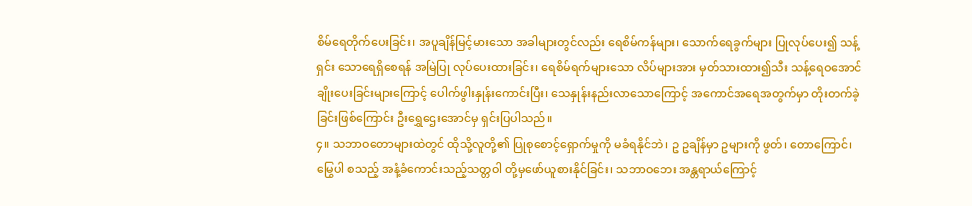စိမ်ရေတိုက်ပေးခြင်း၊ အပူချိန်မြင့်မားသော အခါများတွင်လည်း ရေစိမ်ကန်များ၊ သောက်ရေခွက်များ ပြုလုပ်ပေး၍ သန့်ရှင်း သောရေရှိစေရန် အမြဲပြု လုပ်ပေးထားခြင်း၊ ရေစိမ်ရက်များသော လိပ်များအား မှတ်သားထား၍သီး သန့်ရေဝအောင် ချိုးပေးခြင်းများကြောင့် ပေါက်ဖွါးနှုန်းကောင်းပြီး၊ သေနှုန်းနည်းလာသောကြောင့် အကောင်အရေအတွက်မှာ တိုးတက်ခဲ့ခြင်းဖြစ်ကြောင်း ဦးရွှေဌေးအောင်မှ ရှင်းပြပါသည်။
၄။ သဘာဝတောများထဲတွင် ထိုသို့လူတို့၏ ပြုစုစောင့်ရှောက်မှုကို မခံရနိုင်ဘဲ၊ ဥ ဥချိန်မှာ ဥများကို ဖွတ်၊ တောကြောင်၊ မြွေပါ စသည့် အနံ့ခံကောင်းသည့်သတ္တဝါ တို့မှဖော်ယူစားနိုင်ခြင်း၊ သဘာဝဘေး အန္တရာယ်ကြောင့်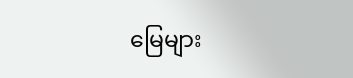မြေများ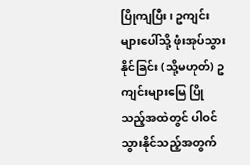ပြိုကျပြီး၊ ဥကျင်းများပေါ်သို့ ဖုံးအုပ်သွားနိုင်ခြင်း (သို့မဟုတ်) ဥကျင်းများမြေ ပြိုသည့်အထဲတွင် ပါဝင်သွားနိုင်သည့်အတွက်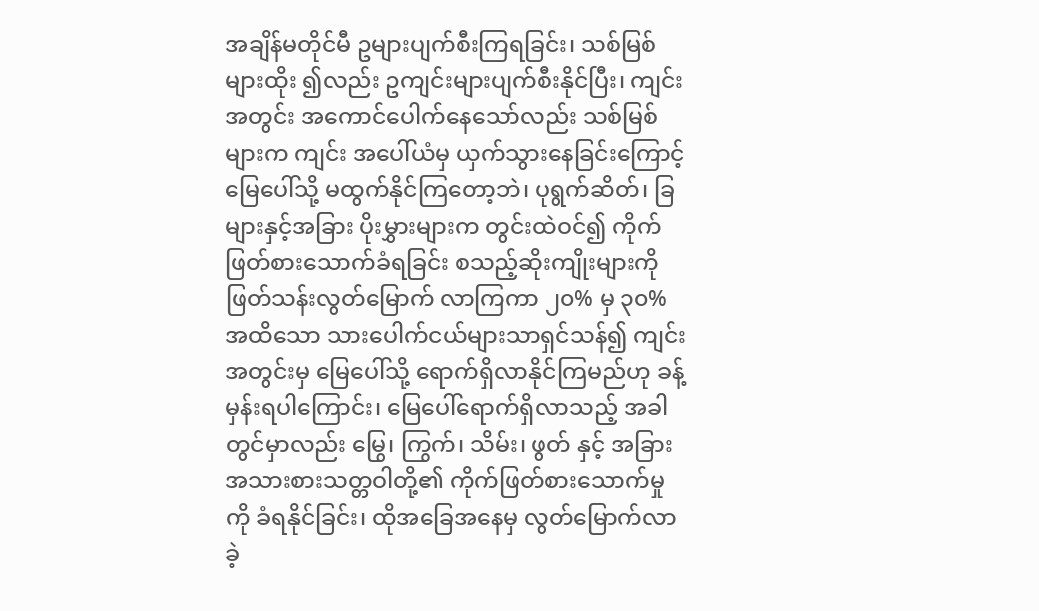အချိန်မတိုင်မီ ဥများပျက်စီးကြရခြင်း၊ သစ်မြစ်များထိုး ၍လည်း ဥကျင်းများပျက်စီးနိုင်ပြီး၊ ကျင်းအတွင်း အကောင်ပေါက်နေသော်လည်း သစ်မြစ်များက ကျင်း အပေါ်ယံမှ ယှက်သွားနေခြင်းကြောင့် မြေပေါ်သို့ မထွက်နိုင်ကြတော့ဘဲ၊ ပုရွက်ဆိတ်၊ ခြများနှင့်အခြား ပိုးမွှားများက တွင်းထဲဝင်၍ ကိုက်ဖြတ်စားသောက်ခံရခြင်း စသည့်ဆိုးကျိုးများကို ဖြတ်သန်းလွတ်မြောက် လာကြကာ ၂၀% မှ ၃၀% အထိသော သားပေါက်ငယ်များသာရှင်သန်၍ ကျင်းအတွင်းမှ မြေပေါ်သို့ ရောက်ရှိလာနိုင်ကြမည်ဟု ခန့်မှန်းရပါကြောင်း၊ မြေပေါ်ရောက်ရှိလာသည့် အခါတွင်မှာလည်း မြွေ၊ ကြွက်၊ သိမ်း၊ ဖွတ် နှင့် အခြားအသားစားသတ္တဝါတို့၏ ကိုက်ဖြတ်စားသောက်မှုကို ခံရနိုင်ခြင်း၊ ထိုအခြေအနေမှ လွတ်မြောက်လာခဲ့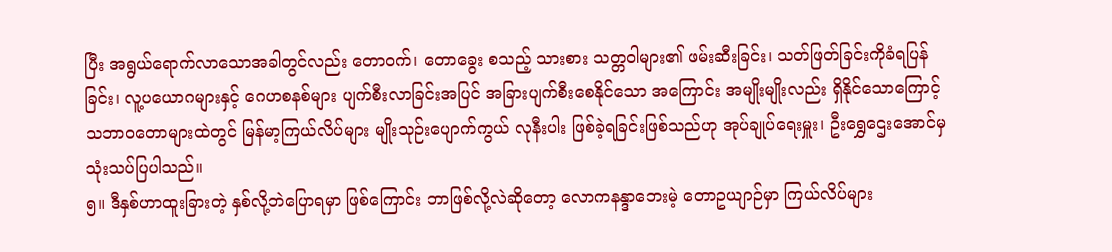ပြီး အရွယ်ရောက်လာသောအခါတွင်လည်း တောဝက်၊ တောခွေး စသည့် သားစား သတ္တဝါများ၏ ဖမ်းဆီးခြင်း၊ သတ်ဖြတ်ခြင်းကိုခံရပြန်ခြင်း၊ လူ့ပယောဂများနှင့် ဂေဟစနစ်များ ပျက်စီးလာခြင်းအပြင် အခြားပျက်စီးစေနိုင်သော အကြောင်း အမျိုးမျိုးလည်း ရှိနိုင်သောကြောင့် သဘာဝတောများထဲတွင် မြန်မာ့ကြယ်လိပ်များ မျိုးသုဉ်းပျောက်ကွယ် လုနီးပါး ဖြစ်ခဲ့ရခြင်းဖြစ်သည်ဟု အုပ်ချုပ်ရေးမှူး၊ ဦးရွှေဌေးအောင်မှ သုံးသပ်ပြပါသည်။
၅။ ဒီနှစ်ဟာထူးခြားတဲ့ နှစ်လို့ဘဲပြောရမှာ ဖြစ်ကြောင်း ဘာဖြစ်လို့လဲဆိုတော့ လောကနန္ဒာဘေးမဲ့ တောဥယျာဉ်မှာ ကြယ်လိပ်များ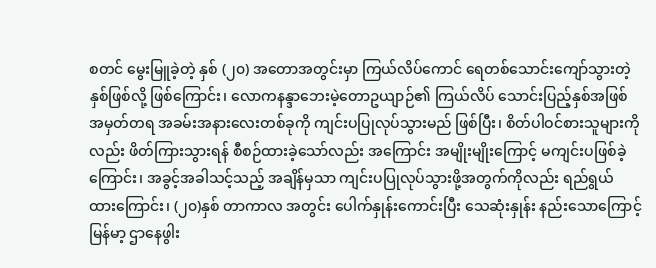စတင် မွေးမြူခဲ့တဲ့ နှစ် (၂၀) အတောအတွင်းမှာ ကြယ်လိပ်ကောင် ရေတစ်သောင်းကျော်သွားတဲ့နှစ်ဖြစ်လို့ ဖြစ်ကြောင်း၊ လောကနန္ဒာဘေးမဲ့တောဥယျာဉ်၏ ကြယ်လိပ် သောင်းပြည့်နှစ်အဖြစ် အမှတ်တရ အခမ်းအနားလေးတစ်ခုကို ကျင်းပပြုလုပ်သွားမည် ဖြစ်ပြီး၊ စိတ်ပါဝင်စားသူများကိုလည်း ဖိတ်ကြားသွားရန် စီစဉ်ထားခဲ့သော်လည်း အကြောင်း အမျိုးမျိုးကြောင့် မကျင်းပဖြစ်ခဲ့ကြောင်း၊ အခွင့်အခါသင့်သည့် အချိန်မှသာ ကျင်းပပြုလုပ်သွားဖို့အတွက်ကိုလည်း ရည်ရွယ် ထားကြောင်း၊ (၂၀)နှစ် တာကာလ အတွင်း ပေါက်နှုန်းကောင်းပြီး သေဆုံးနှုန်း နည်းသောကြောင့် မြန်မာ့ ဌာနေဖွါး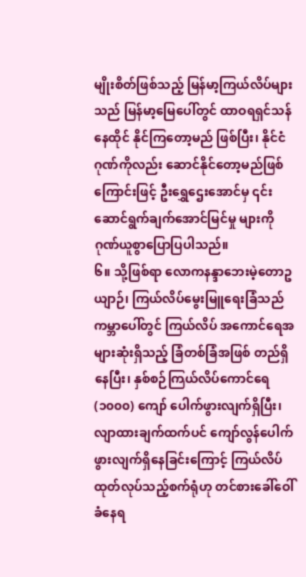မျိုးစိတ်ဖြစ်သည့် မြန်မာ့ကြယ်လိပ်များသည် မြန်မာ့မြေပေါ်တွင် ထာဝရရှင်သန် နေထိုင် နိုင်ကြတော့မည် ဖြစ်ပြီး၊ နိုင်ငံဂုဏ်ကိုလည်း ဆောင်နိုင်တော့မည်ဖြစ်ကြောင်းဖြင့် ဦးရွှေဌေးအောင်မှ ၎င်း ဆောင်ရွက်ချက်အောင်မြင်မှု များကို ဂုဏ်ယူစွာပြောပြပါသည်။
၆။ သို့ဖြစ်ရာ လောကနန္ဒာဘေးမဲ့တောဥယျာဉ်၊ ကြယ်လိပ်မွေးမြူရေးခြံသည် ကမ္ဘာပေါ်တွင် ကြယ်လိပ် အကောင်ရေအများဆုံးရှိသည့် ခြံတစ်ခြံအဖြစ် တည်ရှိနေပြီး၊ နှစ်စဉ်ကြယ်လိပ်ကောင်ရေ (၁၀၀၀) ကျော် ပေါက်ဖွားလျက်ရှိပြီး၊ လျာထားချက်ထက်ပင် ကျော်လွန်ပေါက်ဖွားလျက်ရှိနေခြင်းကြောင့် ကြယ်လိပ် ထုတ်လုပ်သည့်စက်ရုံဟု တင်စားခေါ်ဝေါ်ခံနေရ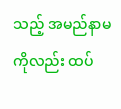သည့် အမည်နာမကိုလည်း ထပ်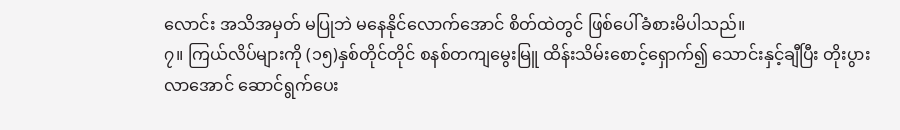လောင်း အသိအမှတ် မပြုဘဲ မနေနိုင်လောက်အောင် စိတ်ထဲတွင် ဖြစ်ပေါ်ခံစားမိပါသည်။
၇။ ကြယ်လိပ်များကို (၁၅)နှစ်တိုင်တိုင် စနစ်တကျမွေးမြူ ထိန်းသိမ်းစောင့်ရှောက်၍ သောင်းနှင့်ချီပြီး တိုးပွားလာအောင် ဆောင်ရွက်ပေး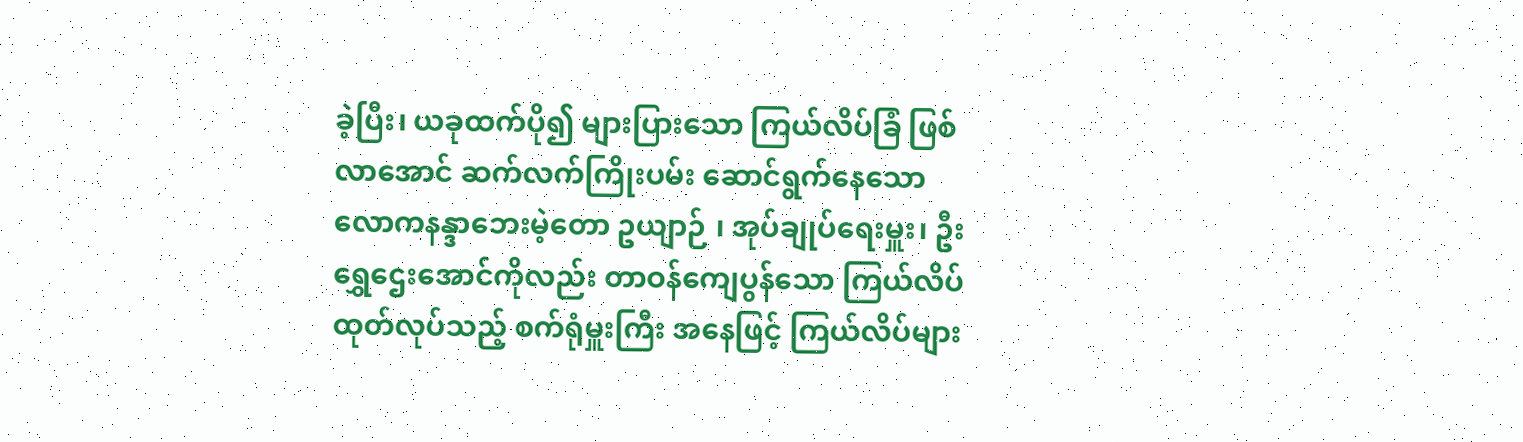ခဲ့ပြီး၊ ယခုထက်ပို၍ များပြားသော ကြယ်လိပ်ခြံ ဖြစ်လာအောင် ဆက်လက်ကြိုးပမ်း ဆောင်ရွက်နေသော လောကနန္ဒာဘေးမဲ့တော ဥယျာဉ် ၊ အုပ်ချုပ်ရေးမှူး၊ ဦးရွှေဌေးအောင်ကိုလည်း တာဝန်ကျေပွန်သော ကြယ်လိပ်ထုတ်လုပ်သည့် စက်ရုံမှူးကြီး အနေဖြင့် ကြယ်လိပ်များ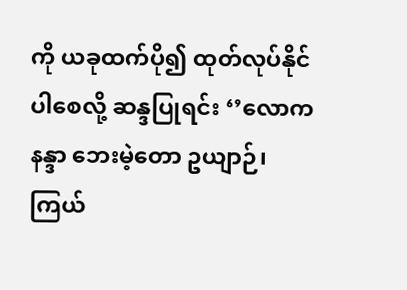ကို ယခုထက်ပို၍ ထုတ်လုပ်နိုင်ပါစေလို့ ဆန္ဒပြုရင်း ‘’လောကနန္ဒာ ဘေးမဲ့တော ဥယျာဉ်၊ ကြယ်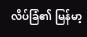လိပ်ခြံ၏ မြန်မာ့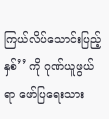ကြယ်လိပ်သောင်းပြည့်နှစ်’’ ကို ဂုဏ်ယူဖွယ်ရာ ဖော်ပြရေးသား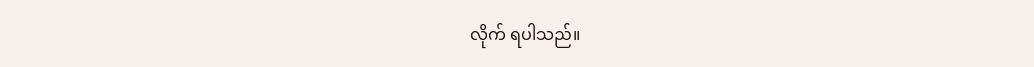လိုက် ရပါသည်။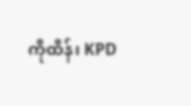ကိုထိန်၊ KPD